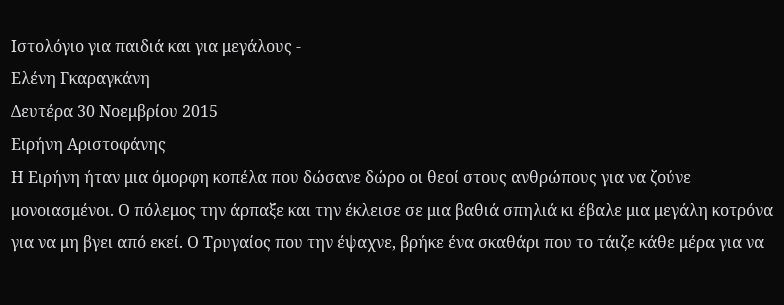Ιστολόγιο για παιδιά και για μεγάλους -
Ελένη Γκαραγκάνη
Δευτέρα 30 Νοεμβρίου 2015
Ειρήνη Αριστοφάνης
Η Ειρήνη ήταν μια όμορφη κοπέλα που δώσανε δώρο οι θεοί στους ανθρώπους για να ζούνε μονοιασμένοι. Ο πόλεμος την άρπαξε και την έκλεισε σε μια βαθιά σπηλιά κι έβαλε μια μεγάλη κοτρόνα για να μη βγει από εκεί. Ο Τρυγαίος που την έψαχνε, βρήκε ένα σκαθάρι που το τάιζε κάθε μέρα για να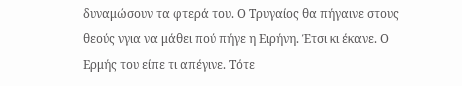δυναμώσουν τα φτερά του. Ο Τρυγαίος θα πήγαινε στους θεούς νγια να μάθει πού πήγε η Ειρήνη. Έτσι κι έκανε. Ο Ερμής του είπε τι απέγινε. Τότε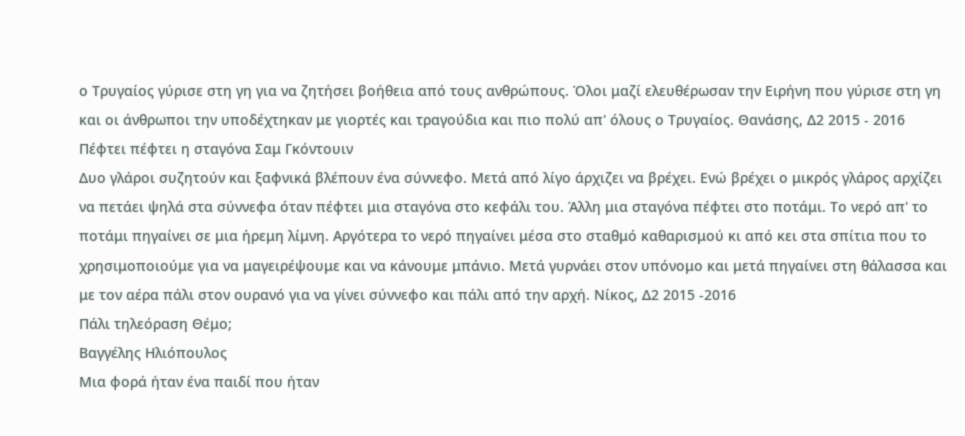ο Τρυγαίος γύρισε στη γη για να ζητήσει βοήθεια από τους ανθρώπους. Όλοι μαζί ελευθέρωσαν την Ειρήνη που γύρισε στη γη και οι άνθρωποι την υποδέχτηκαν με γιορτές και τραγούδια και πιο πολύ απ' όλους ο Τρυγαίος. Θανάσης, Δ2 2015 - 2016
Πέφτει πέφτει η σταγόνα Σαμ Γκόντουιν
Δυο γλάροι συζητούν και ξαφνικά βλέπουν ένα σύννεφο. Μετά από λίγο άρχιζει να βρέχει. Ενώ βρέχει ο μικρός γλάρος αρχίζει να πετάει ψηλά στα σύννεφα όταν πέφτει μια σταγόνα στο κεφάλι του. Άλλη μια σταγόνα πέφτει στο ποτάμι. Το νερό απ' το ποτάμι πηγαίνει σε μια ήρεμη λίμνη. Αργότερα το νερό πηγαίνει μέσα στο σταθμό καθαρισμού κι από κει στα σπίτια που το χρησιμοποιούμε για να μαγειρέψουμε και να κάνουμε μπάνιο. Μετά γυρνάει στον υπόνομο και μετά πηγαίνει στη θάλασσα και με τον αέρα πάλι στον ουρανό για να γίνει σύννεφο και πάλι από την αρχή. Νίκος, Δ2 2015 -2016
Πάλι τηλεόραση Θέμο;
Βαγγέλης Ηλιόπουλος
Μια φορά ήταν ένα παιδί που ήταν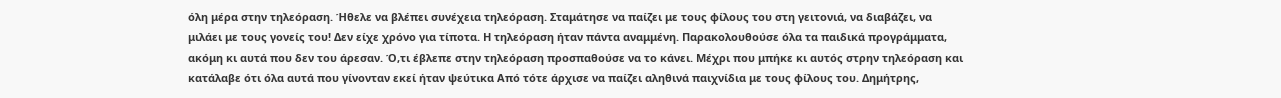όλη μέρα στην τηλεόραση. Ήθελε να βλέπει συνέχεια τηλεόραση. Σταμάτησε να παίζει με τους φίλους του στη γειτονιά, να διαβάζει, να μιλάει με τους γονείς του! Δεν είχε χρόνο για τίποτα. Η τηλεόραση ήταν πάντα αναμμένη. Παρακολουθούσε όλα τα παιδικά προγράμματα, ακόμη κι αυτά που δεν του άρεσαν. Ό,τι έβλεπε στην τηλεόραση προσπαθούσε να το κάνει. Μέχρι που μπήκε κι αυτός στρην τηλεόραση και κατάλαβε ότι όλα αυτά που γίνονταν εκεί ήταν ψεύτικα Από τότε άρχισε να παίζει αληθινά παιχνίδια με τους φίλους του. Δημήτρης,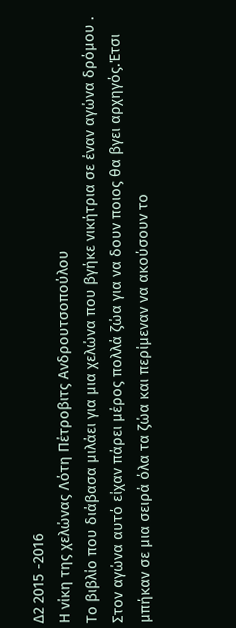Δ2 2015 -2016
Η νίκη της χελώνας Λότη Πέτροβιτς Ανδρουτσοπούλου
Το βιβλίο που διάβασα μιλάει για μια χελώνα που βγήκε νικήτρια σε έναν αγώνα δρόμου . Στον αγώνα αυτό είχαν πάρει μέρος πολλά ζώα για να δουν ποιος θα βγει αρχηγός.Έτσι μπήκαν σε μια σειρά όλα τα ζώα και περίμεναν να ακούσουν το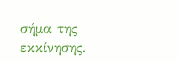σήμα της εκκίνησης.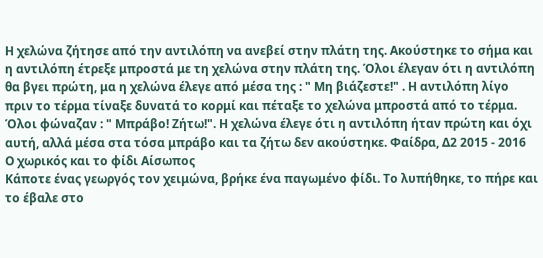Η χελώνα ζήτησε από την αντιλόπη να ανεβεί στην πλάτη της. Ακούστηκε το σήμα και η αντιλόπη έτρεξε μπροστά με τη χελώνα στην πλάτη της. Όλοι έλεγαν ότι η αντιλόπη θα βγει πρώτη, μα η χελώνα έλεγε από μέσα της : " Μη βιάζεστε!" . Η αντιλόπη λίγο πριν το τέρμα τίναξε δυνατά το κορμί και πέταξε το χελώνα μπροστά από το τέρμα. Όλοι φώναζαν : " Μπράβο! Ζήτω!". Η χελώνα έλεγε ότι η αντιλόπη ήταν πρώτη και όχι αυτή, αλλά μέσα στα τόσα μπράβο και τα ζήτω δεν ακούστηκε. Φαίδρα, Δ2 2015 - 2016
Ο χωρικός και το φίδι Αίσωπος
Κάποτε ένας γεωργός τον χειμώνα, βρήκε ένα παγωμένο φίδι. Το λυπήθηκε, το πήρε και το έβαλε στο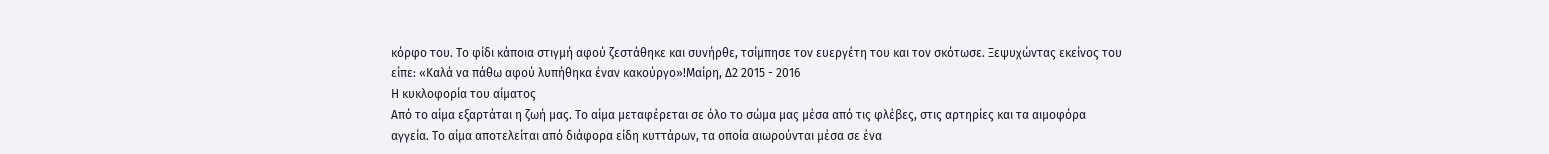κόρφο του. Το φίδι κάποια στιγμή αφού ζεστάθηκε και συνήρθε, τσίμπησε τον ευεργέτη του και τον σκότωσε. Ξεψυχώντας εκείνος του είπε: «Καλά να πάθω αφού λυπήθηκα έναν κακούργο»!Μαίρη, Δ2 2015 - 2016
Η κυκλοφορία του αίματος
Από το αίμα εξαρτάται η ζωή μας. Το αίμα μεταφέρεται σε όλο το σώμα μας μέσα από τις φλέβες, στις αρτηρίες και τα αιμοφόρα αγγεία. Το αίμα αποτελείται από διάφορα είδη κυττάρων, τα οποία αιωρούνται μέσα σε ένα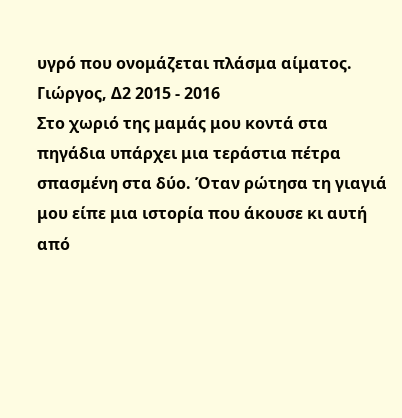υγρό που ονομάζεται πλάσμα αίματος. Γιώργος, Δ2 2015 - 2016
Στο χωριό της μαμάς μου κοντά στα πηγάδια υπάρχει μια τεράστια πέτρα σπασμένη στα δύο. Όταν ρώτησα τη γιαγιά μου είπε μια ιστορία που άκουσε κι αυτή από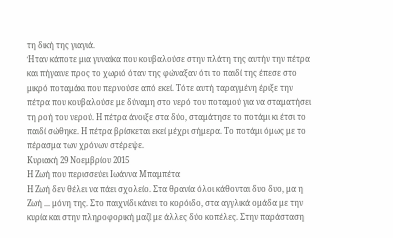τη δική της γιαγιά.
Ήταν κάποτε μια γυναίκα που κουβαλούσε στην πλάτη της αυτήν την πέτρα και πήγαινε προς το χωριό όταν της φώναξαν ότι το παιδί της έπεσε στο μικρό ποταμάκι που περνούσε από εκεί. Τότε αυτή ταραγμένη έριξε την πέτρα που κουβαλούσε με δύναμη στο νερό του ποταμού για να σταματήσει τη ροή του νερού. Η πέτρα άνοιξε στα δύο, σταμάτησε το ποτάμι κι έτσι το παιδί σώθηκε. Η πέτρα βρίσκεται εκεί μέχρι σήμερα. Το ποτάμι όμως με το πέρασμα των χρόνων στέρεψε.
Κυριακή 29 Νοεμβρίου 2015
Η Ζωή που περισσεύει Ιωάννα Μπαμπέτα
Η Ζωή δεν θέλει να πάει σχολείο. Στα θρανία όλοι κάθονται δυο δυο, μα η Ζωή ... μόνη της. Στο παιχνίδι κάνει το κορόιδο, στα αγγλικά ομάδα με την κυρία και στην πληροφορική μαζί με άλλες δύο κοπέλες. Στην παράσταση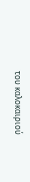του καλοκαιριού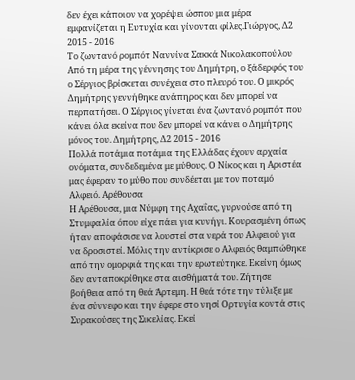δεν έχει κάποιον να χορέψει ώσπου μια μέρα εμφανίζεται η Ευτυχία και γίνονται φίλες.Γιώργος, Δ2 2015 - 2016
Το ζωντανό ρομπότ Ναννίνα Σακκά Νικολακοπούλου
Από τη μέρα της γέννησης του Δημήτρη, ο ξάδερφός του ο Σέργιος βρίσκεται συνέχεια στο πλευρό του. Ο μικρός Δημήτρης γεννήθηκε ανάπηρος και δεν μπορεί να περπατήσει. Ο Σέργιος γίνεται ένα ζωντανό ρομπότ που κάνει όλα εκείνα που δεν μπορεί να κάνει ο Δημήτρης μόνος του. Δημήτρης, Δ2 2015 - 2016
Πολλά ποτάμια ποτάμια της Ελλάδας έχουν αρχαία ονόματα, συνδεδεμένα με μύθους. Ο Νίκος και η Αριστέα μας έφεραν το μύθο που συνδέεται με τον ποταμό Αλφειό. Αρέθουσα
Η Αρέθουσα, μια Νύμφη της Αχαΐας, γυρνούσε από τη Στυμφαλία όπου είχε πάει για κυνήγι. Κουρασμένη όπως ήταν αποφάσισε να λουστεί στα νερά του Αλφειού για να δροσιστεί. Μόλις την αντίκρισε ο Αλφειός θαμπώθηκε από την ομορφιά της και την ερωτεύτηκε. Εκείνη όμως δεν ανταποκρίθηκε στα αισθήματά του. Ζήτησε βοήθεια από τη θεά Άρτεμη. Η θεά τότε την τύλιξε με ένα σύννεφο και την έφερε στο νησί Ορτυγία κοντά στις Συρακούσες της Σικελίας. Εκεί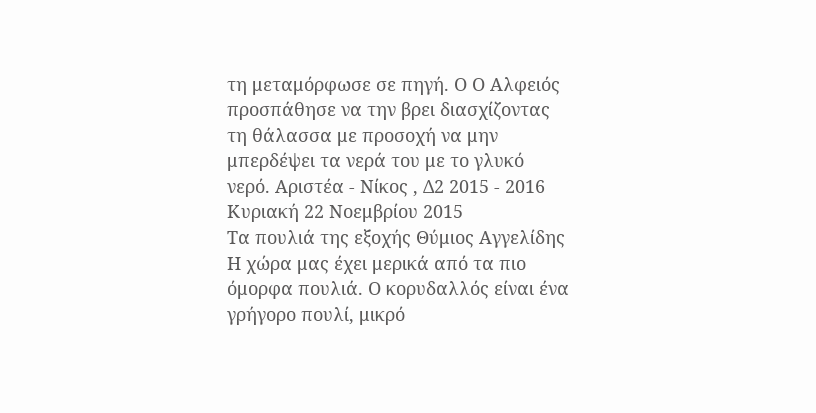τη μεταμόρφωσε σε πηγή. Ο Ο Αλφειός προσπάθησε να την βρει διασχίζοντας τη θάλασσα με προσοχή να μην μπερδέψει τα νερά του με το γλυκό νερό. Αριστέα - Νίκος , Δ2 2015 - 2016
Κυριακή 22 Νοεμβρίου 2015
Τα πουλιά της εξοχής Θύμιος Αγγελίδης Η χώρα μας έχει μερικά από τα πιο όμορφα πουλιά. Ο κορυδαλλός είναι ένα γρήγορο πουλί, μικρό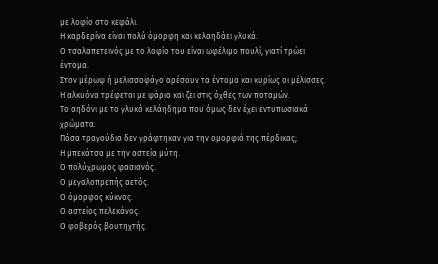με λοφίο στο κεφάλι.
Η καρδερίνα είναι πολύ όμορφη και κελαηδάει γλυκά.
Ο τσαλαπετεινός με το λοφίο του είναι ωφέλιμο πουλί, γιατί τρώει έντομα.
Στον μέρωψ ή μελισσοφάγο αρέσουν τα έντομα και κυρίως οι μέλισσες.
Η αλκυόνα τρέφεται με ψάρια και ζει στις όχθες των ποταμών.
Το αηδόνι με το γλυκό κελάηδημα που όμως δεν έχει εντυπωσιακά χρώματα.
Πόσα τραγούδια δεν γράφτηκαν για την ομορφιά της πέρδικας;
Η μπεκάτσα με την αστεία μύτη.
Ο πολύχρωμος φασιανός.
Ο μεγαλοπρεπής αετός.
Ο όμορφος κύκνος.
Ο αστείος πελεκάνος.
Ο φοβερός βουτηχτής.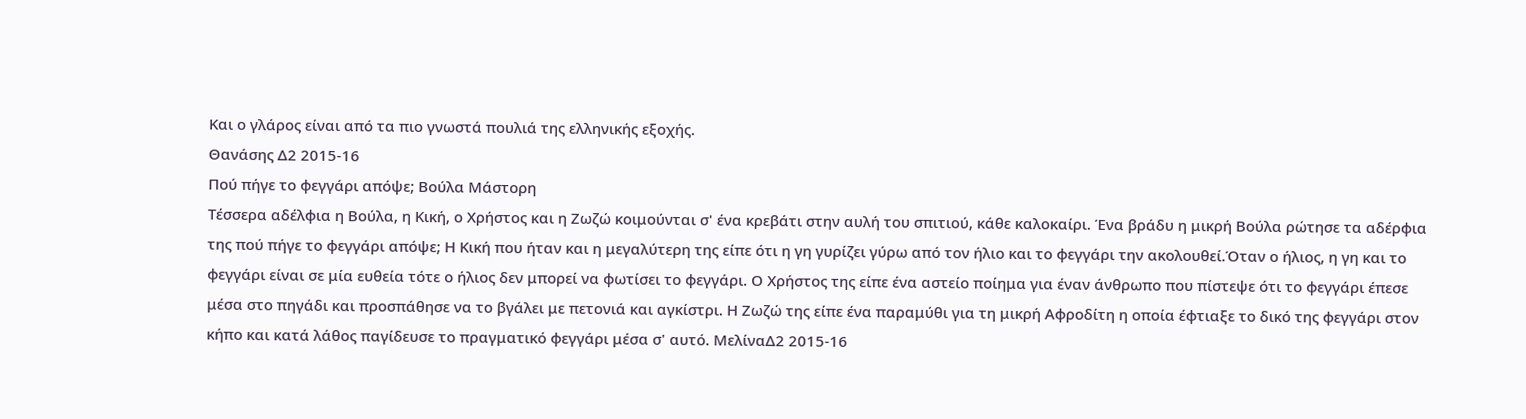Και ο γλάρος είναι από τα πιο γνωστά πουλιά της ελληνικής εξοχής.
Θανάσης Δ2 2015-16
Πού πήγε το φεγγάρι απόψε; Βούλα Μάστορη
Τέσσερα αδέλφια η Βούλα, η Κική, ο Χρήστος και η Ζωζώ κοιμούνται σ' ένα κρεβάτι στην αυλή του σπιτιού, κάθε καλοκαίρι. Ένα βράδυ η μικρή Βούλα ρώτησε τα αδέρφια της πού πήγε το φεγγάρι απόψε; Η Κική που ήταν και η μεγαλύτερη της είπε ότι η γη γυρίζει γύρω από τον ήλιο και το φεγγάρι την ακολουθεί.Όταν ο ήλιος, η γη και το φεγγάρι είναι σε μία ευθεία τότε ο ήλιος δεν μπορεί να φωτίσει το φεγγάρι. Ο Χρήστος της είπε ένα αστείο ποίημα για έναν άνθρωπο που πίστεψε ότι το φεγγάρι έπεσε μέσα στο πηγάδι και προσπάθησε να το βγάλει με πετονιά και αγκίστρι. Η Ζωζώ της είπε ένα παραμύθι για τη μικρή Αφροδίτη η οποία έφτιαξε το δικό της φεγγάρι στον κήπο και κατά λάθος παγίδευσε το πραγματικό φεγγάρι μέσα σ' αυτό. ΜελίναΔ2 2015-16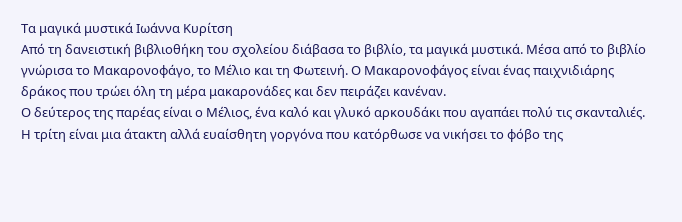Τα μαγικά μυστικά Ιωάννα Κυρίτση
Από τη δανειστική βιβλιοθήκη του σχολείου διάβασα το βιβλίο, τα μαγικά μυστικά. Μέσα από το βιβλίο γνώρισα το Μακαρονοφάγο, το Μέλιο και τη Φωτεινή. Ο Μακαρονοφάγος είναι ένας παιχνιδιάρης δράκος που τρώει όλη τη μέρα μακαρονάδες και δεν πειράζει κανέναν.
Ο δεύτερος της παρέας είναι ο Μέλιος, ένα καλό και γλυκό αρκουδάκι που αγαπάει πολύ τις σκανταλιές.
Η τρίτη είναι μια άτακτη αλλά ευαίσθητη γοργόνα που κατόρθωσε να νικήσει το φόβο της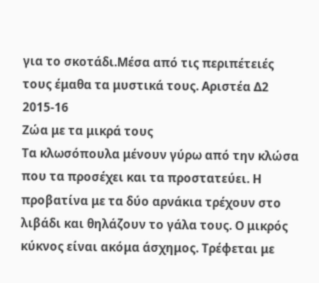για το σκοτάδι.Μέσα από τις περιπέτειές τους έμαθα τα μυστικά τους. Αριστέα Δ2 2015-16
Ζώα με τα μικρά τους
Τα κλωσόπουλα μένουν γύρω από την κλώσα που τα προσέχει και τα προστατεύει. Η προβατίνα με τα δύο αρνάκια τρέχουν στο λιβάδι και θηλάζουν το γάλα τους. Ο μικρός κύκνος είναι ακόμα άσχημος. Τρέφεται με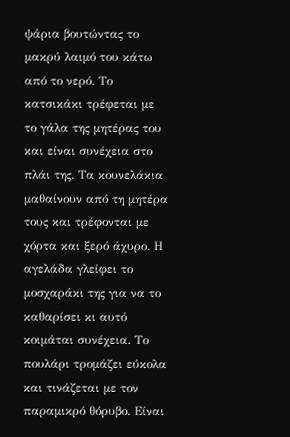ψάρια βουτώντας το μακρύ λαιμό του κάτω από το νερό. Το κατσικάκι τρέφεται με το γάλα της μητέρας του και είναι συνέχεια στο πλάι της. Τα κουνελάκια μαθαίνουν από τη μητέρα τους και τρέφονται με χόρτα και ξερό άχυρο. Η αγελάδα γλείφει το μοσχαράκι της για να το καθαρίσει κι αυτό κοιμάται συνέχεια. Το πουλάρι τρομάζει εύκολα και τινάζεται με τον παραμικρό θόρυβο. Είναι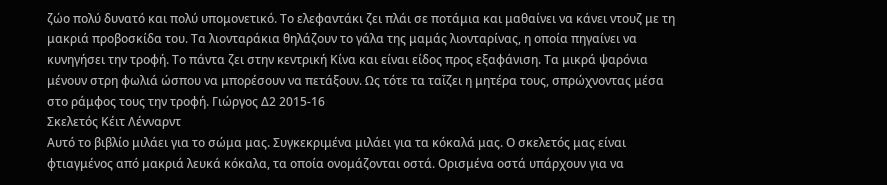ζώο πολύ δυνατό και πολύ υπομονετικό. Το ελεφαντάκι ζει πλάι σε ποτάμια και μαθαίνει να κάνει ντουζ με τη μακριά προβοσκίδα του. Τα λιονταράκια θηλάζουν το γάλα της μαμάς λιονταρίνας, η οποία πηγαίνει να κυνηγήσει την τροφή. Το πάντα ζει στην κεντρική Κίνα και είναι είδος προς εξαφάνιση. Τα μικρά ψαρόνια μένουν στρη φωλιά ώσπου να μπορέσουν να πετάξουν. Ως τότε τα ταΐζει η μητέρα τους, σπρώχνοντας μέσα στο ράμφος τους την τροφή. Γιώργος Δ2 2015-16
Σκελετός Κέιτ Λένναρντ
Αυτό το βιβλίο μιλάει για το σώμα μας. Συγκεκριμένα μιλάει για τα κόκαλά μας. Ο σκελετός μας είναι φτιαγμένος από μακριά λευκά κόκαλα, τα οποία ονομάζονται οστά. Ορισμένα οστά υπάρχουν για να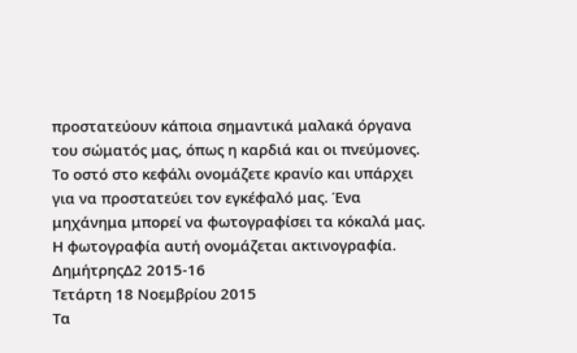προστατεύουν κάποια σημαντικά μαλακά όργανα του σώματός μας, όπως η καρδιά και οι πνεύμονες. Το οστό στο κεφάλι ονομάζετε κρανίο και υπάρχει για να προστατεύει τον εγκέφαλό μας. Ένα μηχάνημα μπορεί να φωτογραφίσει τα κόκαλά μας. Η φωτογραφία αυτή ονομάζεται ακτινογραφία. ΔημήτρηςΔ2 2015-16
Τετάρτη 18 Νοεμβρίου 2015
Τα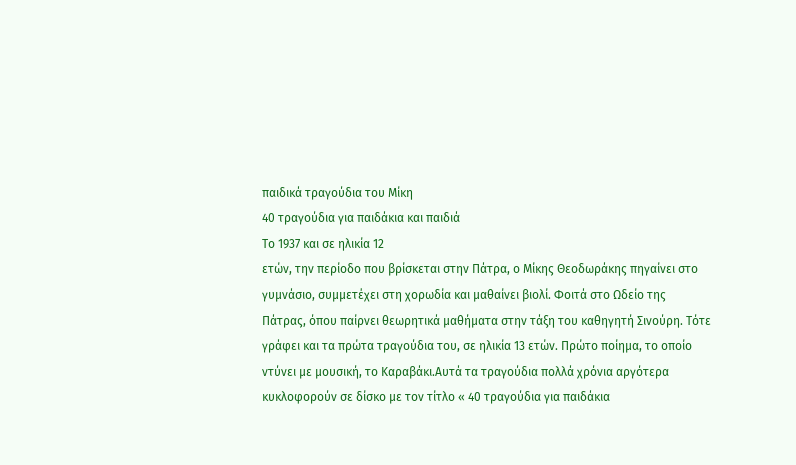παιδικά τραγούδια του Μίκη
40 τραγούδια για παιδάκια και παιδιά
Το 1937 και σε ηλικία 12
ετών, την περίοδο που βρίσκεται στην Πάτρα, ο Μίκης Θεοδωράκης πηγαίνει στο
γυμνάσιο, συμμετέχει στη χορωδία και μαθαίνει βιολί. Φοιτά στο Ωδείο της
Πάτρας, όπου παίρνει θεωρητικά μαθήματα στην τάξη του καθηγητή Σινούρη. Τότε
γράφει και τα πρώτα τραγούδια του, σε ηλικία 13 ετών. Πρώτο ποίημα, το οποίο
ντύνει με μουσική, το Καραβάκι.Αυτά τα τραγούδια πολλά χρόνια αργότερα
κυκλοφορούν σε δίσκο με τον τίτλο « 40 τραγούδια για παιδάκια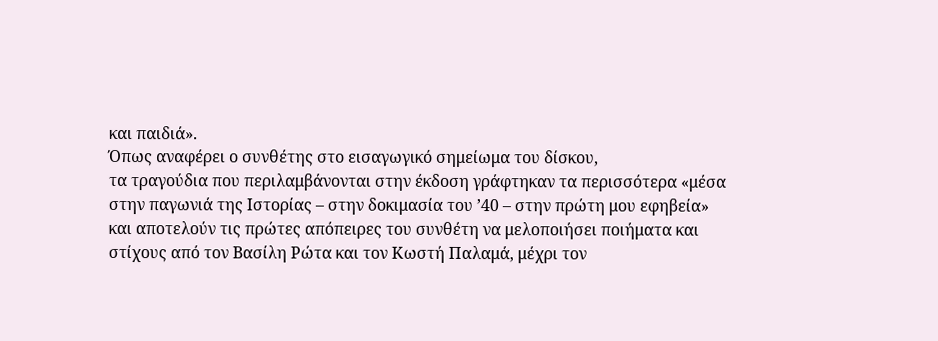και παιδιά».
Όπως αναφέρει ο συνθέτης στο εισαγωγικό σημείωμα του δίσκου,
τα τραγούδια που περιλαμβάνονται στην έκδοση γράφτηκαν τα περισσότερα «μέσα
στην παγωνιά της Ιστορίας – στην δοκιμασία του ’40 – στην πρώτη μου εφηβεία»
και αποτελούν τις πρώτες απόπειρες του συνθέτη να μελοποιήσει ποιήματα και
στίχους από τον Βασίλη Ρώτα και τον Κωστή Παλαμά, μέχρι τον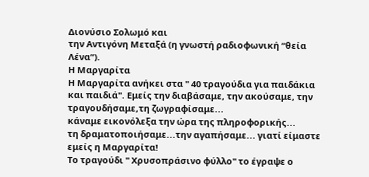Διονύσιο Σολωμό και
την Αντιγόνη Μεταξά (η γνωστή ραδιοφωνική “θεία Λένα”).
Η Μαργαρίτα
Η Μαργαρίτα ανήκει στα " 40 τραγούδια για παιδάκια και παιδιά". Εμείς την διαβάσαμε, την ακούσαμε, την τραγουδήσαμε,τη ζωγραφίσαμε...
κάναμε εικονόλεξα την ώρα της πληροφορικής...
τη δραματοποιήσαμε...την αγαπήσαμε... γιατί είμαστε εμείς η Μαργαρίτα!
Το τραγούδι " Χρυσοπράσινο φύλλο" το έγραψε ο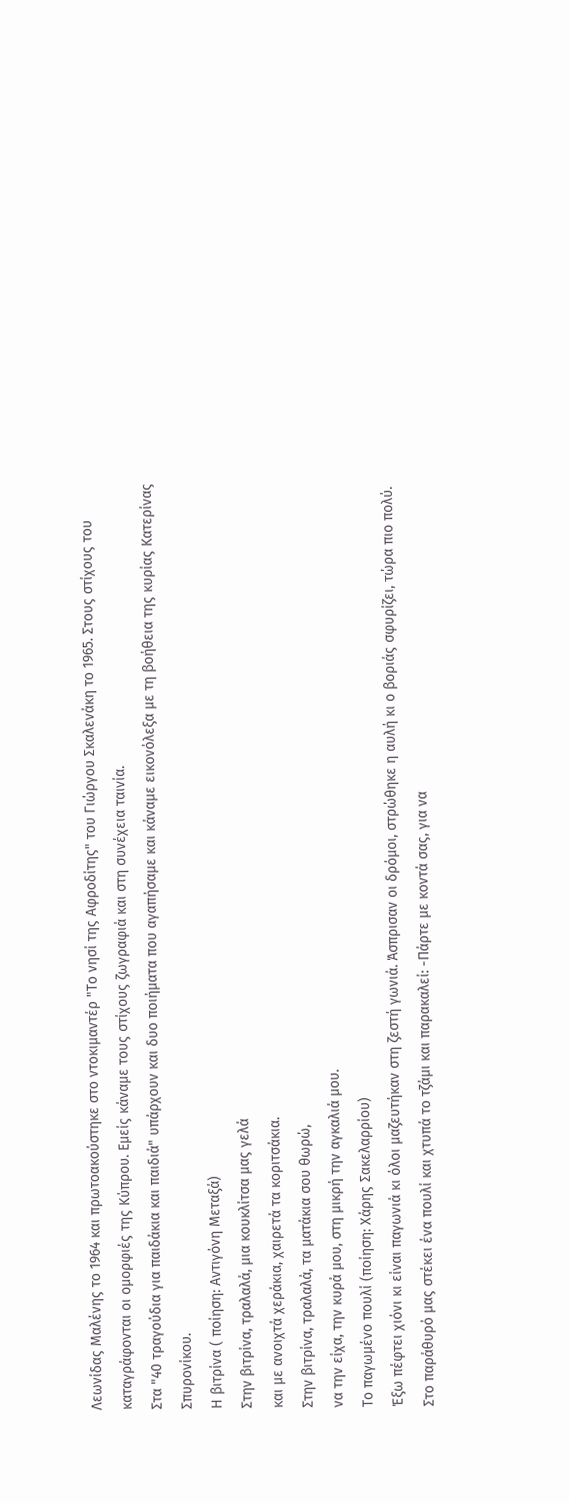Λεωνίδας Μαλένης το 1964 και πρωτοακούστηκε στο ντοκιμαντέρ "Το νησί της Αφροδίτης" του Γιώργου Σκαλενάκη το 1965. Στους στίχους του καταγράφονται οι ομορφιές της Κύπρου. Εμείς κάναμε τους στίχους ζωγραφιά και στη συνέχεια ταινία.
Στα "40 τραγούδια για παιδάκια και παιδιά" υπάρχουν και δυο ποιήματα που αγαπήσαμε και κάναμε εικονόλεξα με τη βοήθεια της κυρίας Κατερίνας Σπυρονίκου.
Η βιτρίνα ( ποίηση: Αντιγόνη Μεταξά)
Στην βιτρίνα, τραλαλά, μια κουκλίτσα μας γελά
και με ανοιχτά χεράκια, χαιρετά τα κοριτσάκια.
Στην βιτρίνα, τραλαλά, τα ματάκια σου θωρώ,
να την είχα, την κυρά μου, στη μικρή την αγκαλιά μου.
Το παγωμένο πουλί (ποίηση: Χάρης Σακελαρρίου)
Έξω πέφτει χιόνι κι είναι παγωνιά κι όλοι μαζευτήκαν στη ζεστή γωνιά. Άσπρισαν οι δρόμοι, στρώθηκε η αυλή κι ο βοριάς σφυρίζει, τώρα πιο πολύ. Στο παράθυρό μας στέκει ένα πουλί και χτυπά το τζάμι και παρακαλεί: -Πάρτε με κοντά σας, για να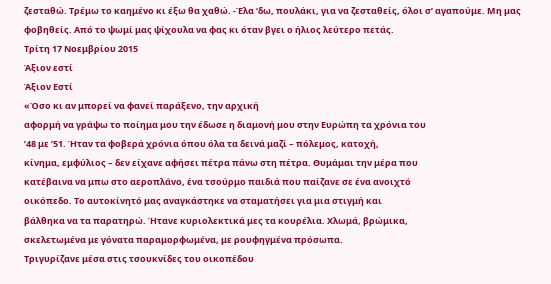ζεσταθώ. Τρέμω το καημένο κι έξω θα χαθώ. -Έλα ‘δω, πουλάκι, για να ζεσταθείς, όλοι σ’ αγαπούμε. Μη μας φοβηθείς. Από το ψωμί μας ψίχουλα να φας κι όταν βγει ο ήλιος λεύτερο πετάς.
Τρίτη 17 Νοεμβρίου 2015
Άξιον εστί
Άξιον Εστί
«Όσο κι αν μπορεί να φανεί παράξενο, την αρχική
αφορμή να γράψω το ποίημα μου την έδωσε η διαμονή μου στην Ευρώπη τα χρόνια του
’48 με ’51. Ήταν τα φοβερά χρόνια όπου όλα τα δεινά μαζί – πόλεμος, κατοχή,
κίνημα, εμφύλιος – δεν είχανε αφήσει πέτρα πάνω στη πέτρα. Θυμάμαι την μέρα που
κατέβαινα να μπω στο αεροπλάνο, ένα τσούρμο παιδιά που παίζανε σε ένα ανοιχτό
οικόπεδο. Το αυτοκίνητό μας αναγκάστηκε να σταματήσει για μια στιγμή και
βάλθηκα να τα παρατηρώ. Ήτανε κυριολεκτικά μες τα κουρέλια. Χλωμά, βρώμικα,
σκελετωμένα με γόνατα παραμορφωμένα, με ρουφηγμένα πρόσωπα.
Τριγυρίζανε μέσα στις τσουκνίδες του οικοπέδου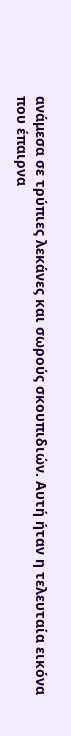ανάμεσα σε τρύπιες λεκάνες και σωρούς σκουπιδιών. Αυτή ήταν η τελευταία εικόνα
που έπαιρνα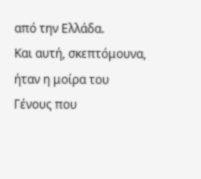από την Ελλάδα.
Και αυτή, σκεπτόμουνα, ήταν η μοίρα του Γένους που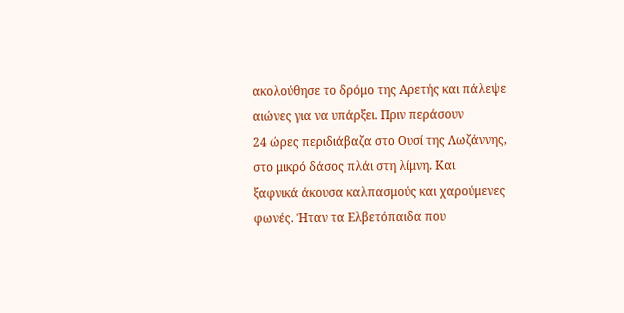ακολούθησε το δρόμο της Αρετής και πάλεψε αιώνες για να υπάρξει. Πριν περάσουν
24 ώρες περιδιάβαζα στο Ουσί της Λωζάννης, στο μικρό δάσος πλάι στη λίμνη. Και
ξαφνικά άκουσα καλπασμούς και χαρούμενες φωνές. Ήταν τα Ελβετόπαιδα που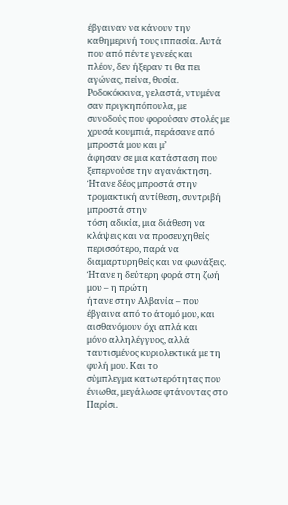έβγαιναν να κάνουν την καθημερινή τους ιππασία. Αυτά που από πέντε γενεές και
πλέον, δεν ήξεραν τι θα πει αγώνας, πείνα, θυσία.
Ροδοκόκκινα, γελαστά, ντυμένα σαν πριγκηπόπουλα, με
συνοδούς που φορούσαν στολές με χρυσά κουμπιά, περάσανε από μπροστά μου και μ’
άφησαν σε μια κατάσταση που ξεπερνούσε την αγανάκτηση. Ήτανε δέος μπροστά στην τρομακτική αντίθεση, συντριβή μπροστά στην
τόση αδικία, μια διάθεση να κλάψεις και να προσευχηθείς περισσότερο, παρά να
διαμαρτυρηθείς και να φωνάξεις. Ήτανε η δεύτερη φορά στη ζωή μου – η πρώτη
ήτανε στην Αλβανία – που έβγαινα από το άτομό μου, και αισθανόμουν όχι απλά και
μόνο αλληλέγγυος, αλλά ταυτισμένος κυριολεκτικά με τη φυλή μου. Και το
σύμπλεγμα κατωτερότητας που ένιωθα, μεγάλωσε φτάνοντας στο Παρίσι.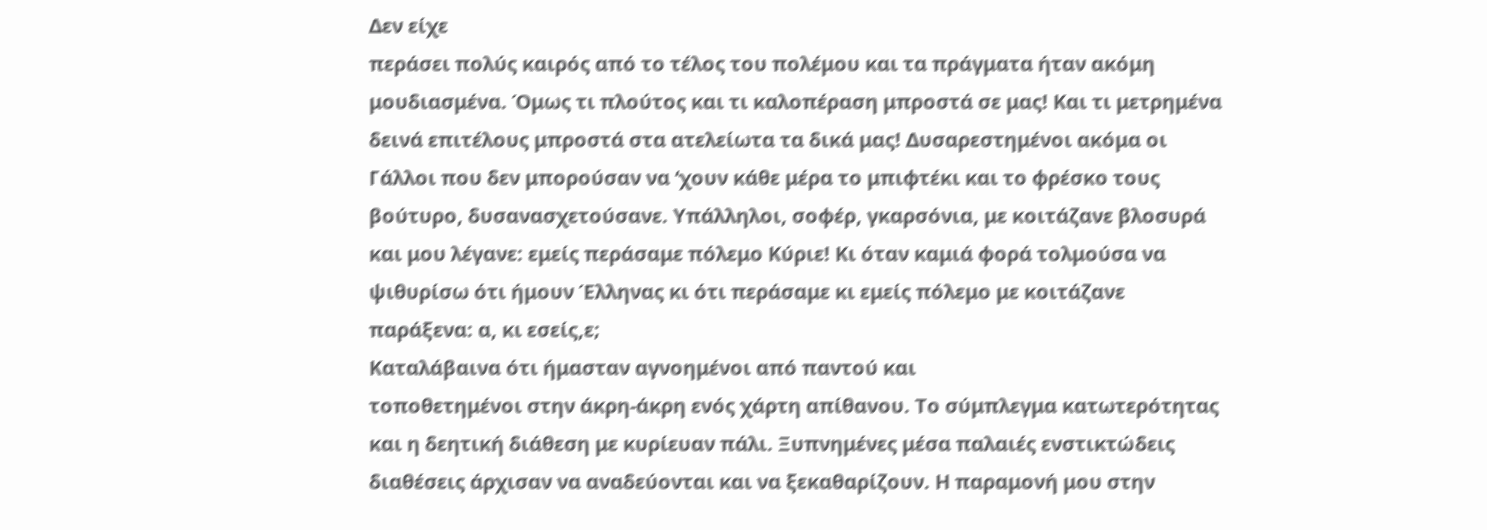Δεν είχε
περάσει πολύς καιρός από το τέλος του πολέμου και τα πράγματα ήταν ακόμη
μουδιασμένα. Όμως τι πλούτος και τι καλοπέραση μπροστά σε μας! Και τι μετρημένα
δεινά επιτέλους μπροστά στα ατελείωτα τα δικά μας! Δυσαρεστημένοι ακόμα οι
Γάλλοι που δεν μπορούσαν να ‘χουν κάθε μέρα το μπιφτέκι και το φρέσκο τους
βούτυρο, δυσανασχετούσανε. Υπάλληλοι, σοφέρ, γκαρσόνια, με κοιτάζανε βλοσυρά
και μου λέγανε: εμείς περάσαμε πόλεμο Κύριε! Κι όταν καμιά φορά τολμούσα να
ψιθυρίσω ότι ήμουν Έλληνας κι ότι περάσαμε κι εμείς πόλεμο με κοιτάζανε
παράξενα: α, κι εσείς,ε;
Καταλάβαινα ότι ήμασταν αγνοημένοι από παντού και
τοποθετημένοι στην άκρη-άκρη ενός χάρτη απίθανου. Το σύμπλεγμα κατωτερότητας
και η δεητική διάθεση με κυρίευαν πάλι. Ξυπνημένες μέσα παλαιές ενστικτώδεις
διαθέσεις άρχισαν να αναδεύονται και να ξεκαθαρίζουν. Η παραμονή μου στην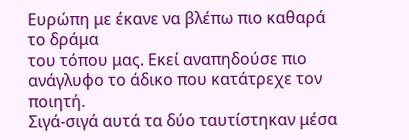Ευρώπη με έκανε να βλέπω πιο καθαρά το δράμα
του τόπου μας. Εκεί αναπηδούσε πιο ανάγλυφο το άδικο που κατάτρεχε τον ποιητή.
Σιγά-σιγά αυτά τα δύο ταυτίστηκαν μέσα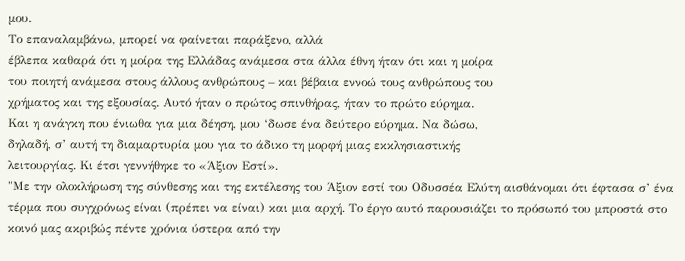μου.
Το επαναλαμβάνω, μπορεί να φαίνεται παράξενο, αλλά
έβλεπα καθαρά ότι η μοίρα της Ελλάδας ανάμεσα στα άλλα έθνη ήταν ότι και η μοίρα
του ποιητή ανάμεσα στους άλλους ανθρώπους – και βέβαια εννοώ τους ανθρώπους του
χρήματος και της εξουσίας. Αυτό ήταν ο πρώτος σπινθήρας, ήταν το πρώτο εύρημα.
Και η ανάγκη που ένιωθα για μια δέηση, μου ‘δωσε ένα δεύτερο εύρημα. Να δώσω,
δηλαδή, σ’ αυτή τη διαμαρτυρία μου για το άδικο τη μορφή μιας εκκλησιαστικής
λειτουργίας. Κι έτσι γεννήθηκε το «Άξιον Εστί».
"Με την ολοκλήρωση της σύνθεσης και της εκτέλεσης του Άξιον εστί του Οδυσσέα Ελύτη αισθάνομαι ότι έφτασα σ’ ένα τέρμα που συγχρόνως είναι (πρέπει να είναι) και μια αρχή. Το έργο αυτό παρουσιάζει το πρόσωπό του μπροστά στο κοινό μας ακριβώς πέντε χρόνια ύστερα από την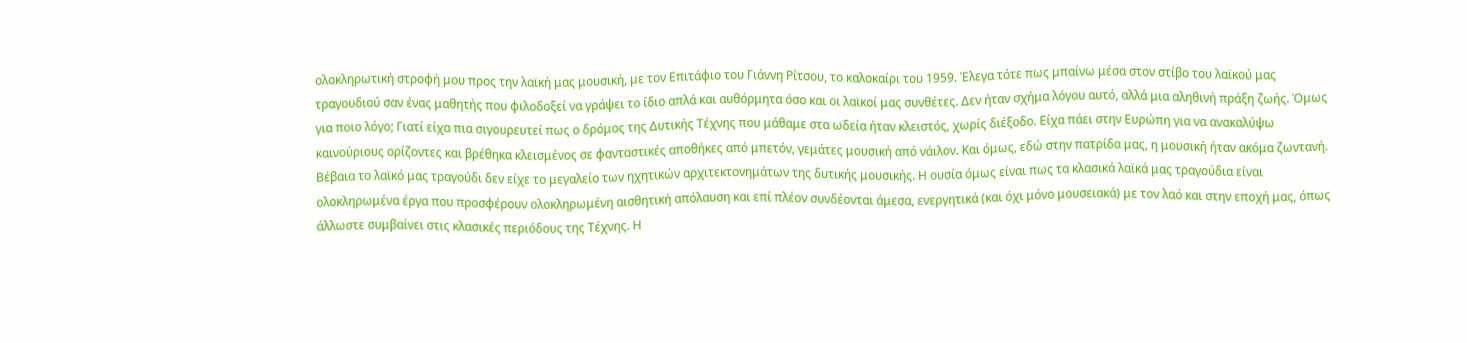ολοκληρωτική στροφή μου προς την λαϊκή μας μουσική, με τον Επιτάφιο του Γιάννη Ρίτσου, το καλοκαίρι του 1959. Έλεγα τότε πως μπαίνω μέσα στον στίβο του λαϊκού μας τραγουδιού σαν ένας μαθητής που φιλοδοξεί να γράψει το ίδιο απλά και αυθόρμητα όσο και οι λαϊκοί μας συνθέτες. Δεν ήταν σχήμα λόγου αυτό, αλλά μια αληθινή πράξη ζωής. Όμως για ποιο λόγο; Γιατί είχα πια σιγουρευτεί πως ο δρόμος της Δυτικής Τέχνης που μάθαμε στα ωδεία ήταν κλειστός, χωρίς διέξοδο. Είχα πάει στην Ευρώπη για να ανακαλύψω καινούριους ορίζοντες και βρέθηκα κλεισμένος σε φανταστικές αποθήκες από μπετόν, γεμάτες μουσική από νάιλον. Και όμως, εδώ στην πατρίδα μας, η μουσική ήταν ακόμα ζωντανή. Βέβαια το λαϊκό μας τραγούδι δεν είχε το μεγαλείο των ηχητικών αρχιτεκτονημάτων της δυτικής μουσικής. Η ουσία όμως είναι πως τα κλασικά λαϊκά μας τραγούδια είναι ολοκληρωμένα έργα που προσφέρουν ολοκληρωμένη αισθητική απόλαυση και επί πλέον συνδέονται άμεσα, ενεργητικά (και όχι μόνο μουσειακά) με τον λαό και στην εποχή μας, όπως άλλωστε συμβαίνει στις κλασικές περιόδους της Τέχνης. Η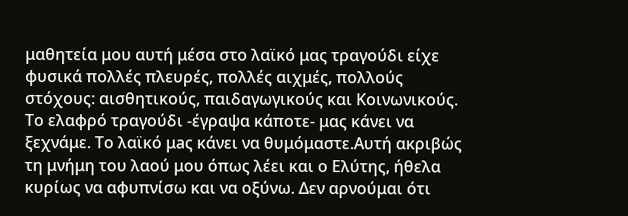μαθητεία μου αυτή μέσα στο λαϊκό μας τραγούδι είχε φυσικά πολλές πλευρές, πολλές αιχμές, πολλούς στόχους: αισθητικούς, παιδαγωγικούς και Κοινωνικούς. Το ελαφρό τραγούδι -έγραψα κάποτε- μας κάνει να ξεχνάμε. Το λαϊκό μaς κάνει να θυμόμαστε.Αυτή ακριβώς τη μνήμη του λαού μου όπως λέει και ο Ελύτης, ήθελα κυρίως να αφυπνίσω και να οξύνω. Δεν αρνούμαι ότι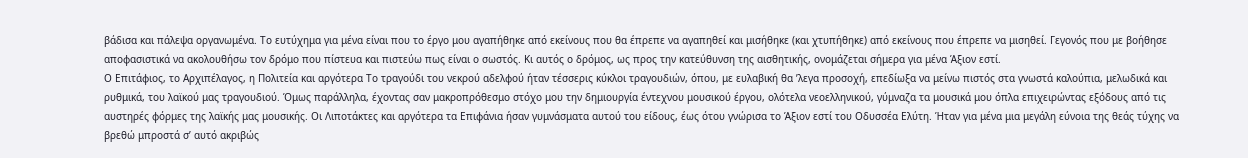βάδισα και πάλεψα οργανωμένα. Το ευτύχημα για μένα είναι που το έργο μου αγαπήθηκε από εκείνους που θα έπρεπε να αγαπηθεί και μισήθηκε (και χτυπήθηκε) από εκείνους που έπρεπε να μισηθεί. Γεγονός που με βοήθησε αποφασιστικά να ακολουθήσω τον δρόμο που πίστευα και πιστεύω πως είναι ο σωστός. Κι αυτός ο δρόμος, ως προς την κατεύθυνση της αισθητικής, ονομάζεται σήμερα για μένα Άξιον εστί.
Ο Επιτάφιος, το Αρχιπέλαγος, η Πολιτεία και αργότερα Το τραγούδι του νεκρού αδελφού ήταν τέσσερις κύκλοι τραγουδιών, όπου, με ευλαβική θα ’λεγα προσοχή, επεδίωξα να μείνω πιστός στα γνωστά καλούπια, μελωδικά και ρυθμικά, του λαϊκού μας τραγουδιού. Όμως παράλληλα, έχοντας σαν μακροπρόθεσμο στόχο μου την δημιουργία έντεχνου μουσικού έργου, ολότελα νεοελληνικού, γύμναζα τα μουσικά μου όπλα επιχειρώντας εξόδους από τις αυστηρές φόρμες της λαϊκής μας μουσικής. Οι Λιποτάκτες και αργότερα τα Επιφάνια ήσαν γυμνάσματα αυτού του είδους, έως ότου γνώρισα το Άξιον εστί του Οδυσσέα Ελύτη. Ήταν για μένα μια μεγάλη εύνοια της θεάς τύχης να βρεθώ μπροστά σ’ αυτό ακριβώς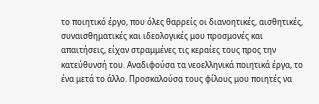το ποιητικό έργο, που όλες θαρρείς οι διανοητικές, αισθητικές, συναισθηματικές και ιδεολογικές μου προσμονές και απαιτήσεις, είχαν στραμμένες τις κεραίες τους προς την κατεύθυνσή του. Αναδιφούσα τα νεοελληνικά ποιητικά έργα, το ένα μετά το άλλο. Προσκαλούσα τους φίλους μου ποιητές να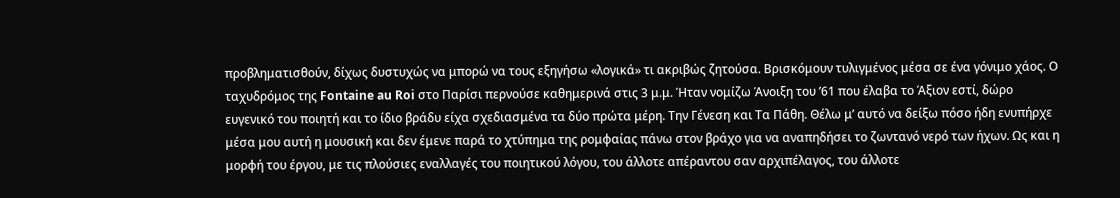προβληματισθούν, δίχως δυστυχώς να μπορώ να τους εξηγήσω «λογικά» τι ακριβώς ζητούσα. Βρισκόμουν τυλιγμένος μέσα σε ένα γόνιμο χάος. Ο ταχυδρόμος της Fontaine au Roi στο Παρίσι περνούσε καθημερινά στις 3 μ.μ. Ήταν νομίζω Άνοιξη του ’61 που έλαβα το Άξιον εστί, δώρο ευγενικό του ποιητή και το ίδιο βράδυ είχα σχεδιασμένα τα δύο πρώτα μέρη. Την Γένεση και Τα Πάθη. Θέλω μ’ αυτό να δείξω πόσο ήδη ενυπήρχε μέσα μου αυτή η μουσική και δεν έμενε παρά το χτύπημα της ρομφαίας πάνω στον βράχο για να αναπηδήσει το ζωντανό νερό των ήχων. Ως και η μορφή του έργου, με τις πλούσιες εναλλαγές του ποιητικού λόγου, του άλλοτε απέραντου σαν αρχιπέλαγος, του άλλοτε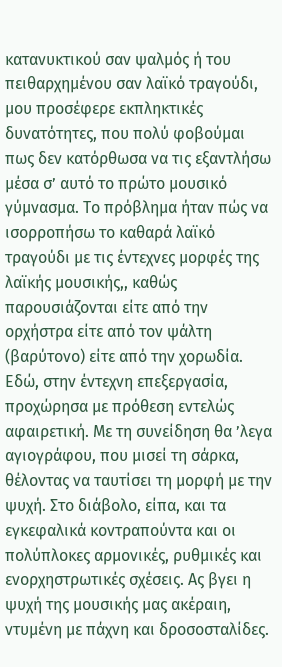κατανυκτικού σαν ψαλμός ή του πειθαρχημένου σαν λαϊκό τραγούδι, μου προσέφερε εκπληκτικές δυνατότητες, που πολύ φοβούμαι πως δεν κατόρθωσα να τις εξαντλήσω μέσα σ’ αυτό το πρώτο μουσικό γύμνασμα. Το πρόβλημα ήταν πώς να ισορροπήσω το καθαρά λαϊκό τραγούδι με τις έντεχνες μορφές της λαϊκής μουσικής,, καθώς παρουσιάζονται είτε από την ορχήστρα είτε από τον ψάλτη (βαρύτονο) είτε από την χορωδία. Εδώ, στην έντεχνη επεξεργασία, προχώρησα με πρόθεση εντελώς αφαιρετική. Με τη συνείδηση θα ’λεγα αγιογράφου, που μισεί τη σάρκα, θέλοντας να ταυτίσει τη μορφή με την ψυχή. Στο διάβολο, είπα, και τα εγκεφαλικά κοντραπούντα και οι πολύπλοκες αρμονικές, ρυθμικές και ενορχηστρωτικές σχέσεις. Ας βγει η ψυχή της μουσικής μας ακέραιη, ντυμένη με πάχνη και δροσοσταλίδες.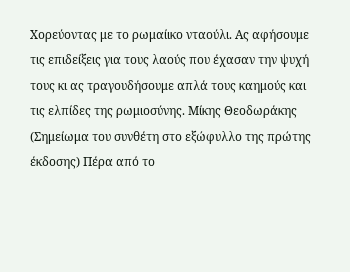Χορεύοντας με το ρωμαίικο νταούλι. Ας αφήσουμε τις επιδείξεις για τους λαούς που έχασαν την ψυχή τους κι ας τραγουδήσουμε απλά τους καημούς και τις ελπίδες της ρωμιοσύνης. Μίκης Θεοδωράκης (Σημείωμα του συνθέτη στο εξώφυλλο της πρώτης έκδοσης) Πέρα από το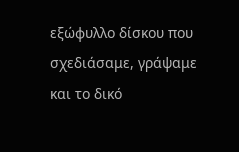εξώφυλλο δίσκου που σχεδιάσαμε, γράψαμε και το δικό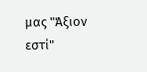μας "Άξιον εστί"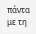πάντα με τη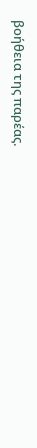βοήθεια της παρέας.